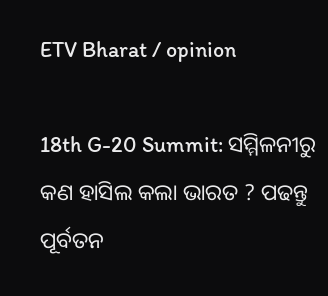ETV Bharat / opinion

18th G-20 Summit: ସମ୍ମିଳନୀରୁ କଣ ହାସିଲ କଲା ଭାରତ ? ପଢନ୍ତୁ ପୂର୍ବତନ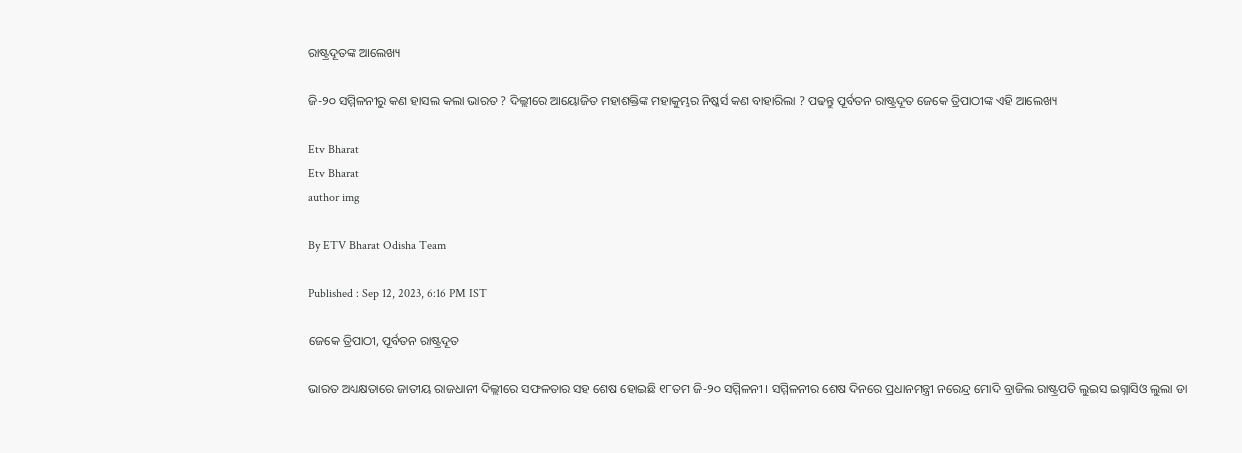ରାଷ୍ଟ୍ରଦୂତଙ୍କ ଆଲେଖ୍ୟ

ଜି-୨୦ ସମ୍ମିଳନୀରୁ କଣ ହାସଲ କଲା ଭାରତ ? ଦିଲ୍ଲୀରେ ଆୟୋଜିତ ମହାଶକ୍ତିଙ୍କ ମହାକୁମ୍ଭର ନିଷ୍କର୍ସ କଣ ବାହାରିଲା ? ପଢନ୍ତୁ ପୂର୍ବତନ ରାଷ୍ଟ୍ରଦୂତ ଜେକେ ତ୍ରିପାଠୀଙ୍କ ଏହି ଆଲେଖ୍ୟ

Etv Bharat
Etv Bharat
author img

By ETV Bharat Odisha Team

Published : Sep 12, 2023, 6:16 PM IST

ଜେକେ ତ୍ରିପାଠୀ, ପୂର୍ବତନ ରାଷ୍ଟ୍ରଦୂତ

ଭାରତ ଅଧ୍ୟକ୍ଷତାରେ ଜାତୀୟ ରାଜଧାନୀ ଦିଲ୍ଲୀରେ ସଫଳତାର ସହ ଶେଷ ହୋଇଛି ୧୮ତମ ଜି-୨୦ ସମ୍ମିଳନୀ । ସମ୍ମିଳନୀର ଶେଷ ଦିନରେ ପ୍ରଧାନମନ୍ତ୍ରୀ ନରେନ୍ଦ୍ର ମୋଦି ବ୍ରାଜିଲ ରାଷ୍ଟ୍ରପତି ଲୁଇସ ଇଗ୍ନାସିଓ ଲୁଲା ଡା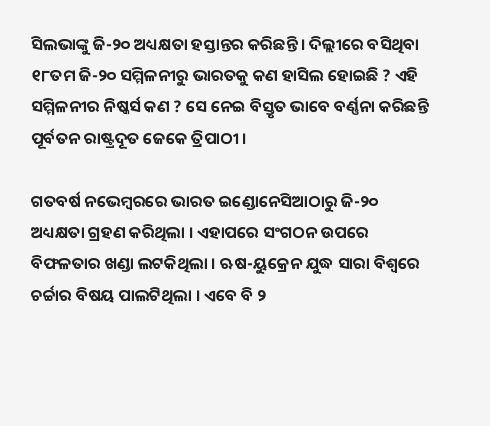ସିଲଭାଙ୍କୁ ଜି-୨୦ ଅଧ୍ୟକ୍ଷତା ହସ୍ତାନ୍ତର କରିଛନ୍ତି । ଦିଲ୍ଲୀରେ ବସିଥିବା ୧୮ତମ ଜି-୨୦ ସମ୍ମିଳନୀରୁ ଭାରତକୁ କଣ ହାସିଲ ହୋଇଛି ? ଏହି ସମ୍ମିଳନୀର ନିଷ୍କର୍ସ କଣ ? ସେ ନେଇ ବିସ୍ତୃତ ଭାବେ ବର୍ଣ୍ଣନା କରିଛନ୍ତି ପୂର୍ବତନ ରାଷ୍ଟ୍ରଦୂତ ଜେକେ ତ୍ରିପାଠୀ ।

ଗତବର୍ଷ ନଭେମ୍ବରରେ ଭାରତ ଇଣ୍ଡୋନେସିଆଠାରୁ ଜି-୨୦ ଅଧ୍ୟକ୍ଷତା ଗ୍ରହଣ କରିଥିଲା । ଏହାପରେ ସଂଗଠନ ଉପରେ ବିଫଳତାର ଖଣ୍ଡା ଲଟକିଥିଲା । ଋଷ-ୟୁକ୍ରେନ ଯୁଦ୍ଧ ସାରା ବିଶ୍ବରେ ଚର୍ଚ୍ଚାର ବିଷୟ ପାଲଟିଥିଲା । ଏବେ ବି ୨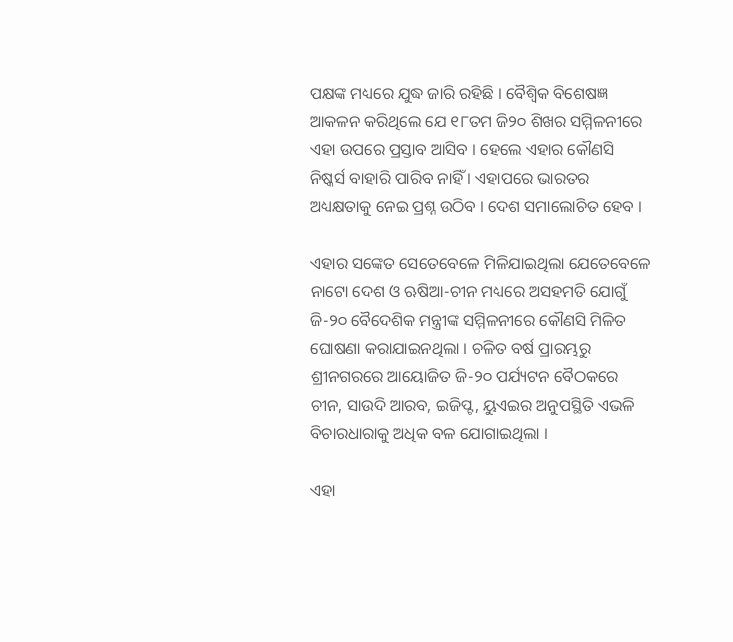ପକ୍ଷଙ୍କ ମଧ୍ୟରେ ଯୁଦ୍ଧ ଜାରି ରହିଛି । ବୈଶ୍ବିକ ବିଶେଷଜ୍ଞ ଆକଳନ କରିଥିଲେ ଯେ ୧୮ତମ ଜି୨୦ ଶିଖର ସମ୍ମିଳନୀରେ ଏହା ଉପରେ ପ୍ରସ୍ତାବ ଆସିବ । ହେଲେ ଏହାର କୌଣସି ନିଷ୍କର୍ସ ବାହାରି ପାରିବ ନାହିଁ । ଏହାପରେ ଭାରତର ଅଧ୍ୟକ୍ଷତାକୁ ନେଇ ପ୍ରଶ୍ନ ଉଠିବ । ଦେଶ ସମାଲୋଚିତ ହେବ ।

ଏହାର ସଙ୍କେତ ସେତେବେଳେ ମିଳିଯାଇଥିଲା ଯେତେବେଳେ ନାଟୋ ଦେଶ ଓ ଋଷିଆ-ଚୀନ ମଧ୍ୟରେ ଅସହମତି ଯୋଗୁଁ ଜି-୨୦ ବୈଦେଶିକ ମନ୍ତ୍ରୀଙ୍କ ସମ୍ମିଳନୀରେ କୌଣସି ମିଳିତ ଘୋଷଣା କରାଯାଇନଥିଲା । ଚଳିତ ବର୍ଷ ପ୍ରାରମ୍ଭରୁ ଶ୍ରୀନଗରରେ ଆୟୋଜିତ ଜି-୨୦ ପର୍ଯ୍ୟଟନ ବୈଠକରେ ଚୀନ, ସାଉଦି ଆରବ, ଇଜିପ୍ଟ, ୟୁଏଇର ଅନୁପସ୍ଥିତି ଏଭଳି ବିଚାରଧାରାକୁ ଅଧିକ ବଳ ଯୋଗାଇଥିଲା ।

ଏହା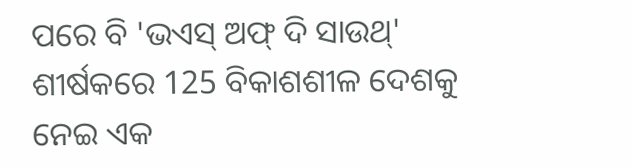ପରେ ବି 'ଭଏସ୍ ଅଫ୍ ଦି ସାଉଥ୍' ଶୀର୍ଷକରେ 125 ବିକାଶଶୀଳ ଦେଶକୁ ନେଇ ଏକ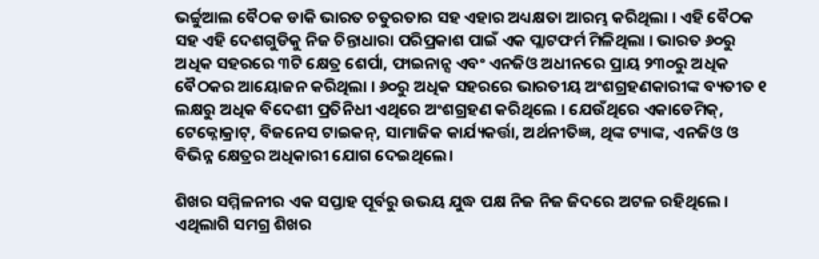ଭର୍ଚ୍ଚୁଆଲ ବୈଠକ ଡାକି ଭାରତ ଚତୁରତାର ସହ ଏହାର ଅଧ୍ୟକ୍ଷତା ଆରମ୍ଭ କରିଥିଲା । ଏହି ବୈଠକ ସହ ଏହି ଦେଶଗୁଡିକୁ ନିଜ ଚିନ୍ତାଧାରା ପରିପ୍ରକାଶ ପାଇଁ ଏକ ପ୍ଲାଟଫର୍ମ ମିଳିଥିଲା । ଭାରତ ୬୦ରୁ ଅଧିକ ସହରରେ ୩ଟି କ୍ଷେତ୍ର ଶେର୍ପା, ଫାଇନାନ୍ସ ଏବଂ ଏନଜିଓ ଅଧୀନରେ ପ୍ରାୟ ୨୩୦ରୁ ଅଧିକ ବୈଠକର ଆୟୋଜନ କରିଥିଲା । ୬୦ରୁ ଅଧିକ ସହରରେ ଭାରତୀୟ ଅଂଶଗ୍ରହଣକାରୀଙ୍କ ବ୍ୟତୀତ ୧ ଲକ୍ଷରୁ ଅଧିକ ବିଦେଶୀ ପ୍ରତିନିଧୀ ଏଥିରେ ଅଂଶଗ୍ରହଣ କରିଥିଲେ । ଯେଉଁଥିରେ ଏକାଡେମିକ୍, ଟେକ୍ନୋକ୍ରାଟ୍, ବିଜନେସ ଟାଇକନ୍, ସାମାଜିକ କାର୍ଯ୍ୟକର୍ତ୍ତା, ଅର୍ଥନୀତିଜ୍ଞ, ଥିଙ୍କ ଟ୍ୟାଙ୍କ, ଏନଜିଓ ଓ ବିଭିନ୍ନ କ୍ଷେତ୍ରର ଅଧିକାରୀ ଯୋଗ ଦେଇଥିଲେ।

ଶିଖର ସମ୍ମିଳନୀର ଏକ ସପ୍ତାହ ପୂର୍ବରୁ ଉଭୟ ଯୁଦ୍ଧ ପକ୍ଷ ନିଜ ନିଜ ଜିଦରେ ଅଟଳ ରହିଥିଲେ । ଏଥିଲାଗି ସମଗ୍ର ଶିଖର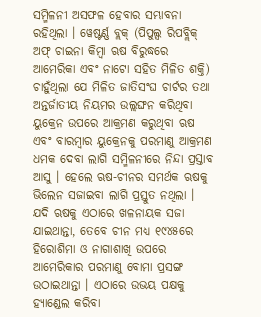ସମ୍ମିଳନୀ ଅସଫଳ ହେବାର ସମ୍ଭାବନା ରହିଥିଲା । ୱେଷ୍ଟର୍ଣ୍ଣ ବ୍ଲକ୍‌ (ପିପୁଲ୍ସ ରିପବ୍ଲିକ୍ ଅଫ୍ ଚାଇନା କିମ୍ବା ଋଷ ବିରୁଦ୍ଧରେ ଆମେରିକା ଏବଂ ନାଟୋ ସହିତ ମିଳିତ ଶକ୍ତି) ଚାହୁଁଥିଲା ଯେ ମିଳିତ ଜାତିସଂଘ ଚାର୍ଟର ତଥା ଅନ୍ତର୍ଜାତୀୟ ନିୟମର ଉଲ୍ଲଙ୍ଘନ କରିଥିବା ୟୁକ୍ରେନ ଉପରେ ଆକ୍ରମଣ କରୁଥିବା ଋଷ ଏବଂ ବାରମ୍ବାର ୟୁକ୍ରେନକୁ ପରମାଣୁ ଆକ୍ରମଣ ଧମକ ଦେବା ଲାଗି ସମ୍ମିଳନୀରେ ନିନ୍ଦା ପ୍ରସ୍ତାବ ଆସୁ । ହେଲେ ଋଷ-ଚୀନର ସମର୍ଥକ ଋଷକୁ ଭିଲେନ ସଜାଇବା ଲାଗି ପ୍ରସ୍ତୁତ ନଥିଲା । ଯଦି ଋଷକୁ ଏଠାରେ ଖଳନାୟକ ସଜା ଯାଇଥାନ୍ତା, ତେବେ ଚୀନ ମଧ୍ୟ ୧୯୪୫ରେ ହିରୋଶିମା ଓ ନାଗାଶାଖି ଉପରେ ଆମେରିକାର ପରମାଣୁ ବୋମା ପ୍ରସଙ୍ଗ ଉଠାଇଥାନ୍ତା । ଏଠାରେ ଉଭୟ ପକ୍ଷକୁ ହ୍ୟାଣ୍ଡେଲ କରିବା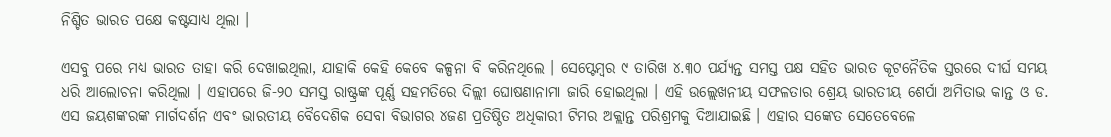ନିଶ୍ଚିତ ଭାରତ ପକ୍ଷେ କଷ୍ଟସାଧ୍ୟ ଥିଲା ।

ଏସବୁ ପରେ ମଧ୍ୟ ଭାରତ ତାହା କରି ଦେଖାଇଥିଲା, ଯାହାକି କେହି କେବେ କଳ୍ପନା ବି କରିନଥିଲେ । ସେପ୍ଟେମ୍ବର ୯ ତାରିଖ ୪.୩୦ ପର୍ଯ୍ୟନ୍ତ ସମସ୍ତ ପକ୍ଷ ସହିତ ଭାରତ କୂଟନୈତିକ ସ୍ତରରେ ଦୀର୍ଘ ସମୟ ଧରି ଆଲୋଚନା କରିଥିଲା । ଏହାପରେ ଜି-୨୦ ସମସ୍ତ ରାଷ୍ଟ୍ରଙ୍କ ପୂର୍ଣ୍ଣ ସହମତିରେ ଦିଲ୍ଲୀ ଘୋଷଣାନାମା ଜାରି ହୋଇଥିଲା । ଏହି ଉଲ୍ଲେଖନୀୟ ସଫଳତାର ଶ୍ରେୟ ଭାରତୀୟ ଶେର୍ପା ଅମିତାଭ କାନ୍ତ ଓ ଡ. ଏସ ଜୟଶଙ୍କରଙ୍କ ମାର୍ଗଦର୍ଶନ ଏବଂ ଭାରତୀୟ ବୈଦେଶିକ ସେବା ବିଭାଗର ୪ଜଣ ପ୍ରତିଷ୍ଠିତ ଅଧିକାରୀ ଟିମର ଅକ୍ଲାନ୍ତ ପରିଶ୍ରମକୁ ଦିଆଯାଇଛି । ଏହାର ସଙ୍କେତ ସେତେବେଳେ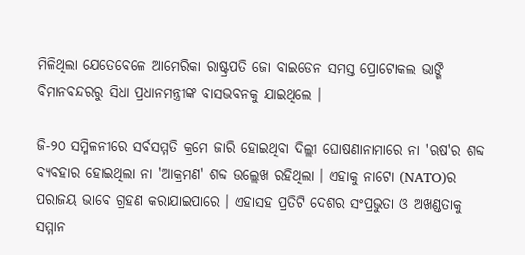ମିଳିଥିଲା ଯେତେବେଳେ ଆମେରିକା ରାଷ୍ଟ୍ରପତି ଜୋ ବାଇଡେନ ସମସ୍ତ ପ୍ରୋଟୋକଲ ଭାଙ୍ଗି ବିମାନବନ୍ଦରରୁ ସିଧା ପ୍ରଧାନମନ୍ତ୍ରୀଙ୍କ ବାସଭବନକୁ ଯାଇଥିଲେ ।

ଜି-୨୦ ସମ୍ମିଳନୀରେ ସର୍ବସମ୍ମତି କ୍ରମେ ଜାରି ହୋଇଥିବା ଦିଲ୍ଲୀ ଘୋଷଣାନାମାରେ ନା 'ଋଷ'ର ଶବ୍ଦ ବ୍ୟବହାର ହୋଇଥିଲା ନା 'ଆକ୍ରମଣ' ଶବ୍ଦ ଉଲ୍ଲେଖ ରହିଥିଲା । ଏହାକୁ ନାଟୋ (NATO)ର ପରାଜୟ ଭାବେ ଗ୍ରହଣ କରାଯାଇପାରେ । ଏହାସହ ପ୍ରତିଟି ଦେଶର ସଂପ୍ରଭୁତା ଓ ଅଖଣ୍ଡତାକୁ ସମ୍ମାନ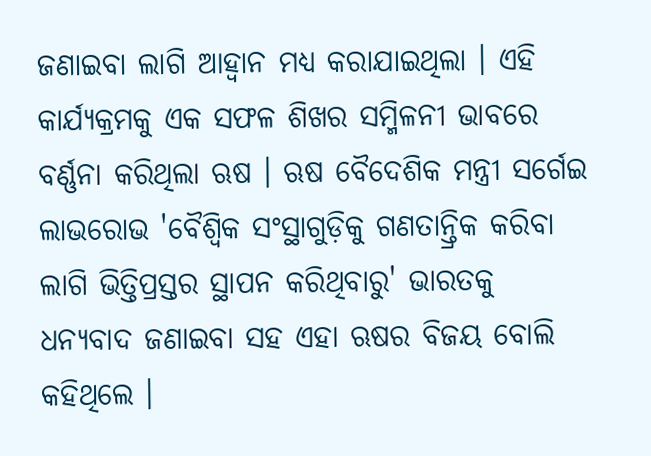ଜଣାଇବା ଲାଗି ଆହ୍ବାନ ମଧ୍ୟ କରାଯାଇଥିଲା । ଏହି କାର୍ଯ୍ୟକ୍ରମକୁ ଏକ ସଫଳ ଶିଖର ସମ୍ମିଳନୀ ଭାବରେ ବର୍ଣ୍ଣନା କରିଥିଲା ଋଷ । ଋଷ ବୈଦେଶିକ ମନ୍ତ୍ରୀ ସର୍ଗେଇ ଲାଭରୋଭ 'ବୈଶ୍ବିକ ସଂସ୍ଥାଗୁଡ଼ିକୁ ଗଣତାନ୍ତ୍ରିକ କରିବା ଲାଗି ଭିତ୍ତିପ୍ରସ୍ତର ସ୍ଥାପନ କରିଥିବାରୁ' ଭାରତକୁ ଧନ୍ୟବାଦ ଜଣାଇବା ସହ ଏହା ଋଷର ବିଜୟ ବୋଲି କହିଥିଲେ ।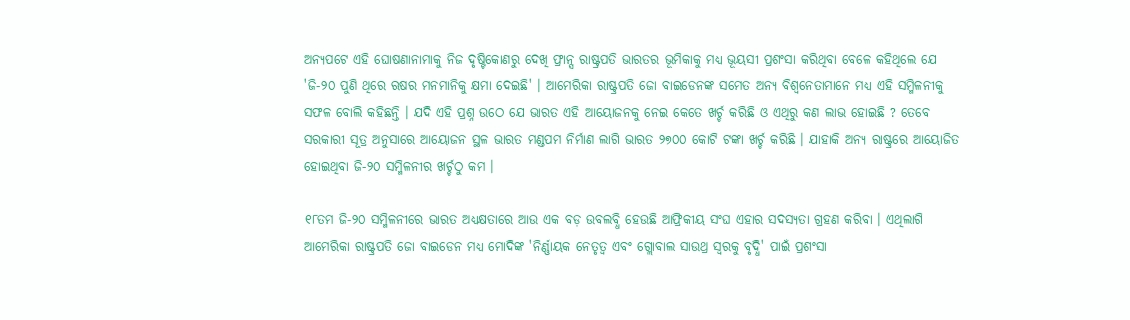ଅନ୍ୟପଟେ ଏହି ଘୋଷଣାନାମାକୁ ନିଜ ଦୃଷ୍ଟିକୋଣରୁ ଦେଖି ଫ୍ରାନ୍ସ ରାଷ୍ଟ୍ରପତି ଭାରତର ଭୂମିକାକୁ ମଧ୍ୟ ଭୂୟସୀ ପ୍ରଶଂସା କରିଥିବା ବେଳେ କହିଥିଲେ ଯେ 'ଜି-୨୦ ପୁଣି ଥିରେ ଋଷର ମନମାନିକୁ କ୍ଷମା ଦେଇଛି' । ଆମେରିକା ରାଷ୍ଟ୍ରପତି ଜୋ ବାଇଡେନଙ୍କ ସମେତ ଅନ୍ୟ ବିଶ୍ବନେତାମାନେ ମଧ୍ୟ ଏହି ସମ୍ମିଳନୀକୁ ସଫଳ ବୋଲି କହିଛନ୍ତି । ଯଦି ଏହି ପ୍ରଶ୍ନ ଉଠେ ଯେ ଭାରତ ଏହି ଆୟୋଜନକୁ ନେଇ କେତେ ଖର୍ଚ୍ଚ କରିଛି ଓ ଏଥିରୁ କଣ ଲାଭ ହୋଇଛି ? ତେବେ ସରକାରୀ ସୂତ୍ର ଅନୁସାରେ ଆୟୋଜନ ସ୍ଥଳ ଭାରତ ମଣ୍ଡପମ ନିର୍ମାଣ ଲାଗି ଭାରତ ୨୭୦୦ କୋଟି ଟଙ୍କା ଖର୍ଚ୍ଚ କରିଛି । ଯାହାକି ଅନ୍ୟ ରାଷ୍ଟ୍ରରେ ଆୟୋଜିତ ହୋଇଥିବା ଜି-୨୦ ସମ୍ମିଳନୀର ଖର୍ଚ୍ଚଠୁ କମ ।

୧୮ତମ ଜି-୨୦ ସମ୍ମିଳନୀରେ ଭାରତ ଅଧ୍ୟକ୍ଷତାରେ ଆଉ ଏକ ବଡ଼ ଉବଲବ୍ଧି ହେଉଛି ଆଫ୍ରିକୀୟ ସଂଘ ଏହାର ସଦସ୍ୟତା ଗ୍ରହଣ କରିବା । ଏଥିଲାଗି ଆମେରିକା ରାଷ୍ଟ୍ରପତି ଜୋ ବାଇଡେନ ମଧ୍ୟ ମୋଦିଙ୍କ 'ନିର୍ଣ୍ଣାୟକ ନେତୃତ୍ବ ଏବଂ ଗ୍ଲୋବାଲ ସାଉଥ୍ର ସ୍ବରକୁ ବୃଦ୍ଧି' ପାଇଁ ପ୍ରଶଂସା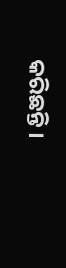କରିଛନ୍ତି ।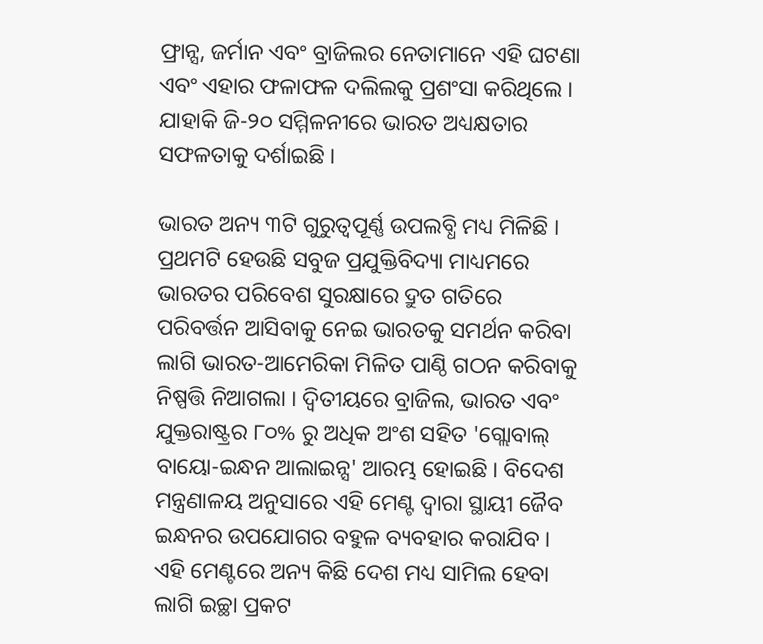ଫ୍ରାନ୍ସ, ଜର୍ମାନ ଏବଂ ବ୍ରାଜିଲର ନେତାମାନେ ଏହି ଘଟଣା ଏବଂ ଏହାର ଫଳାଫଳ ଦଲିଲକୁ ପ୍ରଶଂସା କରିଥିଲେ । ଯାହାକି ଜି-୨୦ ସମ୍ମିଳନୀରେ ଭାରତ ଅଧ୍ୟକ୍ଷତାର ସଫଳତାକୁ ଦର୍ଶାଇଛି ।

ଭାରତ ଅନ୍ୟ ୩ଟି ଗୁରୁତ୍ବପୂର୍ଣ୍ଣ ଉପଲବ୍ଧି ମଧ୍ୟ ମିଳିଛି । ପ୍ରଥମଟି ହେଉଛି ସବୁଜ ପ୍ରଯୁକ୍ତିବିଦ୍ୟା ମାଧ୍ୟମରେ ଭାରତର ପରିବେଶ ସୁରକ୍ଷାରେ ଦ୍ରୁତ ଗତିରେ ପରିବର୍ତ୍ତନ ଆସିବାକୁ ନେଇ ଭାରତକୁ ସମର୍ଥନ କରିବା ଲାଗି ଭାରତ-ଆମେରିକା ମିଳିତ ପାଣ୍ଠି ଗଠନ କରିବାକୁ ନିଷ୍ପତ୍ତି ନିଆଗଲା । ଦ୍ବିତୀୟରେ ବ୍ରାଜିଲ, ଭାରତ ଏବଂ ଯୁକ୍ତରାଷ୍ଟ୍ରର ୮୦% ରୁ ଅଧିକ ଅଂଶ ସହିତ 'ଗ୍ଲୋବାଲ୍ ବାୟୋ-ଇନ୍ଧନ ଆଲାଇନ୍ସ' ଆରମ୍ଭ ହୋଇଛି । ବିଦେଶ ମନ୍ତ୍ରଣାଳୟ ଅନୁସାରେ ଏହି ମେଣ୍ଟ ଦ୍ବାରା ସ୍ଥାୟୀ ଜୈବ ଇନ୍ଧନର ଉପଯୋଗର ବହୁଳ ବ୍ୟବହାର କରାଯିବ । ଏହି ମେଣ୍ଟରେ ଅନ୍ୟ କିଛି ଦେଶ ମଧ୍ୟ ସାମିଲ ହେବା ଲାଗି ଇଚ୍ଛା ପ୍ରକଟ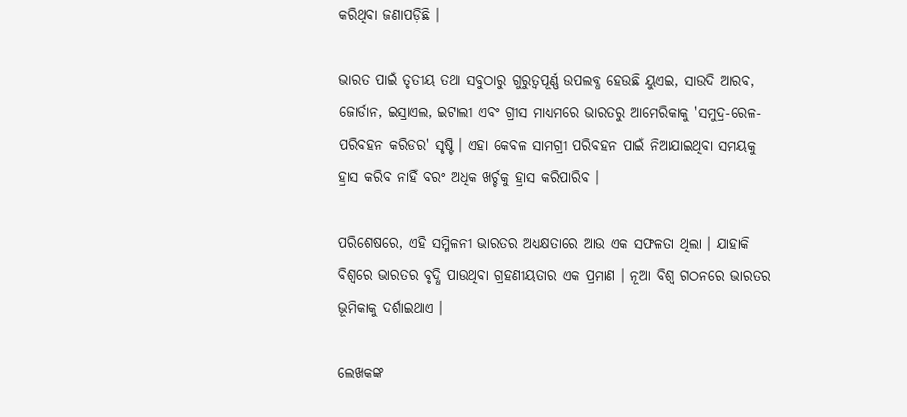କରିଥିବା ଜଣାପଡ଼ିଛି ।

ଭାରତ ପାଇଁ ତୃତୀୟ ତଥା ସବୁଠାରୁ ଗୁରୁତ୍ବପୂର୍ଣ୍ଣ ଉପଲବ୍ଧ ହେଉଛି ୟୁଏଇ, ସାଉଦି ଆରବ, ଜୋର୍ଡାନ, ଇସ୍ରାଏଲ, ଇଟାଲୀ ଏବଂ ଗ୍ରୀସ ମାଧ୍ୟମରେ ଭାରତରୁ ଆମେରିକାକୁ 'ସମୁଦ୍ର-ରେଳ-ପରିବହନ କରିଡର' ସୃଷ୍ଟି । ଏହା କେବଳ ସାମଗ୍ରୀ ପରିବହନ ପାଇଁ ନିଆଯାଇଥିବା ସମୟକୁ ହ୍ରାସ କରିବ ନାହିଁ ବରଂ ଅଧିକ ଖର୍ଚ୍ଚକୁ ହ୍ରାସ କରିପାରିବ ।

ପରିଶେଷରେ, ଏହି ସମ୍ମିଳନୀ ଭାରତର ଅଧ୍ୟକ୍ଷତାରେ ଆଉ ଏକ ସଫଳତା ଥିଲା । ଯାହାକି ବିଶ୍ବରେ ଭାରତର ବୃଦ୍ଧି ପାଉଥିବା ଗ୍ରହଣୀୟତାର ଏକ ପ୍ରମାଣ । ନୂଆ ବିଶ୍ବ ଗଠନରେ ଭାରତର ଭୂମିକାକୁ ଦର୍ଶାଇଥାଏ ।

ଲେଖକଙ୍କ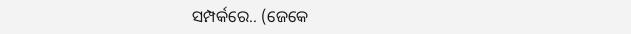ସମ୍ପର୍କରେ.. (ଜେକେ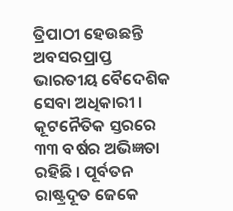ତ୍ରିପାଠୀ ହେଉଛନ୍ତି ଅବସରପ୍ରାପ୍ତ ଭାରତୀୟ ବୈଦେଶିକ ସେବା ଅଧିକାରୀ । କୂଟନୈତିକ ସ୍ତରରେ ୩୩ ବର୍ଷର ଅଭିଜ୍ଞତା ରହିଛି । ପୂର୍ବତନ ରାଷ୍ଟ୍ରଦୂତ ଜେକେ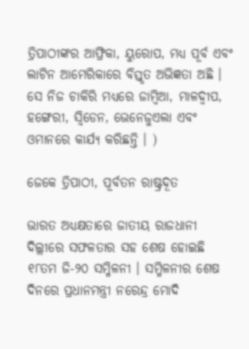ତ୍ରିପାଠୀଙ୍କର ଆଫ୍ରିକା, ୟୁରୋପ, ମଧ୍ୟ ପୂର୍ବ ଏବଂ ଲାଟିନ ଆମେରିକାରେ ବିସ୍ତୃତ ଅଭିଜ୍ଞତା ଅଛି । ସେ ନିଜ ଚାକିରି ମଧ୍ୟରେ ଜାମ୍ବିଆ, ମାଳଦ୍ବୀପ, ହଙ୍ଗେରୀ, ସ୍ବିଡେନ, ଭେନେଜୁଏଲା ଏବଂ ଓମାନରେ କାର୍ଯ୍ୟ କରିଛନ୍ତି । )

ଜେକେ ତ୍ରିପାଠୀ, ପୂର୍ବତନ ରାଷ୍ଟ୍ରଦୂତ

ଭାରତ ଅଧ୍ୟକ୍ଷତାରେ ଜାତୀୟ ରାଜଧାନୀ ଦିଲ୍ଲୀରେ ସଫଳତାର ସହ ଶେଷ ହୋଇଛି ୧୮ତମ ଜି-୨୦ ସମ୍ମିଳନୀ । ସମ୍ମିଳନୀର ଶେଷ ଦିନରେ ପ୍ରଧାନମନ୍ତ୍ରୀ ନରେନ୍ଦ୍ର ମୋଦି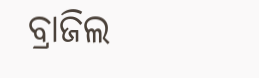ବ୍ରାଜିଲ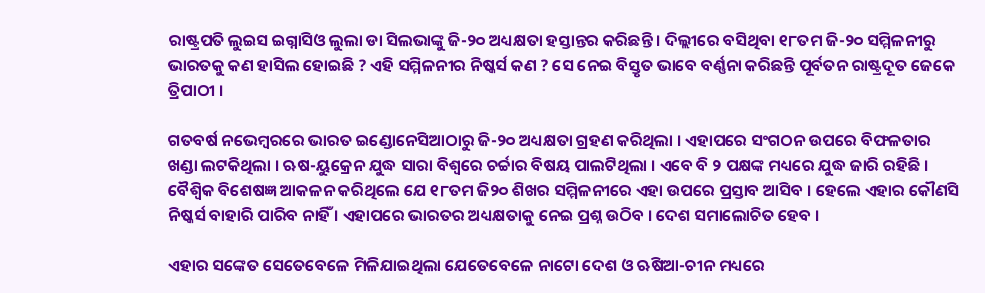ରାଷ୍ଟ୍ରପତି ଲୁଇସ ଇଗ୍ନାସିଓ ଲୁଲା ଡା ସିଲଭାଙ୍କୁ ଜି-୨୦ ଅଧ୍ୟକ୍ଷତା ହସ୍ତାନ୍ତର କରିଛନ୍ତି । ଦିଲ୍ଲୀରେ ବସିଥିବା ୧୮ତମ ଜି-୨୦ ସମ୍ମିଳନୀରୁ ଭାରତକୁ କଣ ହାସିଲ ହୋଇଛି ? ଏହି ସମ୍ମିଳନୀର ନିଷ୍କର୍ସ କଣ ? ସେ ନେଇ ବିସ୍ତୃତ ଭାବେ ବର୍ଣ୍ଣନା କରିଛନ୍ତି ପୂର୍ବତନ ରାଷ୍ଟ୍ରଦୂତ ଜେକେ ତ୍ରିପାଠୀ ।

ଗତବର୍ଷ ନଭେମ୍ବରରେ ଭାରତ ଇଣ୍ଡୋନେସିଆଠାରୁ ଜି-୨୦ ଅଧ୍ୟକ୍ଷତା ଗ୍ରହଣ କରିଥିଲା । ଏହାପରେ ସଂଗଠନ ଉପରେ ବିଫଳତାର ଖଣ୍ଡା ଲଟକିଥିଲା । ଋଷ-ୟୁକ୍ରେନ ଯୁଦ୍ଧ ସାରା ବିଶ୍ବରେ ଚର୍ଚ୍ଚାର ବିଷୟ ପାଲଟିଥିଲା । ଏବେ ବି ୨ ପକ୍ଷଙ୍କ ମଧ୍ୟରେ ଯୁଦ୍ଧ ଜାରି ରହିଛି । ବୈଶ୍ବିକ ବିଶେଷଜ୍ଞ ଆକଳନ କରିଥିଲେ ଯେ ୧୮ତମ ଜି୨୦ ଶିଖର ସମ୍ମିଳନୀରେ ଏହା ଉପରେ ପ୍ରସ୍ତାବ ଆସିବ । ହେଲେ ଏହାର କୌଣସି ନିଷ୍କର୍ସ ବାହାରି ପାରିବ ନାହିଁ । ଏହାପରେ ଭାରତର ଅଧ୍ୟକ୍ଷତାକୁ ନେଇ ପ୍ରଶ୍ନ ଉଠିବ । ଦେଶ ସମାଲୋଚିତ ହେବ ।

ଏହାର ସଙ୍କେତ ସେତେବେଳେ ମିଳିଯାଇଥିଲା ଯେତେବେଳେ ନାଟୋ ଦେଶ ଓ ଋଷିଆ-ଚୀନ ମଧ୍ୟରେ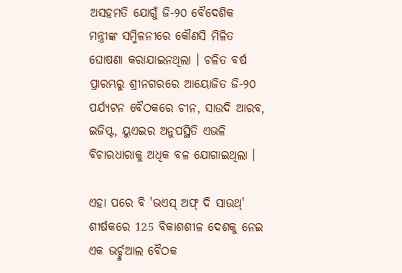ଅସହମତି ଯୋଗୁଁ ଜି-୨୦ ବୈଦେଶିକ ମନ୍ତ୍ରୀଙ୍କ ସମ୍ମିଳନୀରେ କୌଣସି ମିଳିତ ଘୋଷଣା କରାଯାଇନଥିଲା । ଚଳିତ ବର୍ଷ ପ୍ରାରମ୍ଭରୁ ଶ୍ରୀନଗରରେ ଆୟୋଜିତ ଜି-୨୦ ପର୍ଯ୍ୟଟନ ବୈଠକରେ ଚୀନ, ସାଉଦି ଆରବ, ଇଜିପ୍ଟ, ୟୁଏଇର ଅନୁପସ୍ଥିତି ଏଭଳି ବିଚାରଧାରାକୁ ଅଧିକ ବଳ ଯୋଗାଇଥିଲା ।

ଏହା ପରେ ବି 'ଭଏସ୍ ଅଫ୍ ଦି ସାଉଥ୍' ଶୀର୍ଷକରେ 125 ବିକାଶଶୀଳ ଦେଶକୁ ନେଇ ଏକ ଭର୍ଚ୍ଚୁଆଲ ବୈଠକ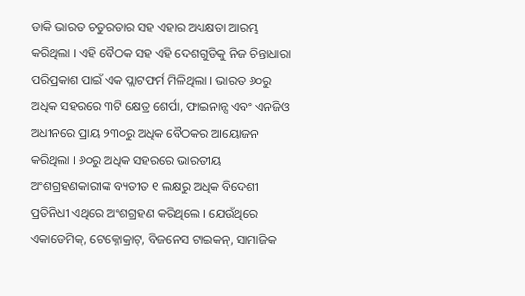ଡାକି ଭାରତ ଚତୁରତାର ସହ ଏହାର ଅଧ୍ୟକ୍ଷତା ଆରମ୍ଭ କରିଥିଲା । ଏହି ବୈଠକ ସହ ଏହି ଦେଶଗୁଡିକୁ ନିଜ ଚିନ୍ତାଧାରା ପରିପ୍ରକାଶ ପାଇଁ ଏକ ପ୍ଲାଟଫର୍ମ ମିଳିଥିଲା । ଭାରତ ୬୦ରୁ ଅଧିକ ସହରରେ ୩ଟି କ୍ଷେତ୍ର ଶେର୍ପା, ଫାଇନାନ୍ସ ଏବଂ ଏନଜିଓ ଅଧୀନରେ ପ୍ରାୟ ୨୩୦ରୁ ଅଧିକ ବୈଠକର ଆୟୋଜନ କରିଥିଲା । ୬୦ରୁ ଅଧିକ ସହରରେ ଭାରତୀୟ ଅଂଶଗ୍ରହଣକାରୀଙ୍କ ବ୍ୟତୀତ ୧ ଲକ୍ଷରୁ ଅଧିକ ବିଦେଶୀ ପ୍ରତିନିଧୀ ଏଥିରେ ଅଂଶଗ୍ରହଣ କରିଥିଲେ । ଯେଉଁଥିରେ ଏକାଡେମିକ୍, ଟେକ୍ନୋକ୍ରାଟ୍, ବିଜନେସ ଟାଇକନ୍, ସାମାଜିକ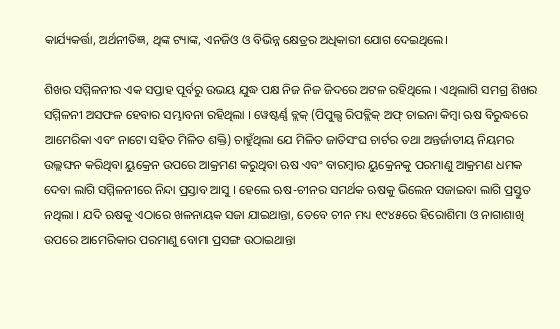କାର୍ଯ୍ୟକର୍ତ୍ତା, ଅର୍ଥନୀତିଜ୍ଞ, ଥିଙ୍କ ଟ୍ୟାଙ୍କ, ଏନଜିଓ ଓ ବିଭିନ୍ନ କ୍ଷେତ୍ରର ଅଧିକାରୀ ଯୋଗ ଦେଇଥିଲେ।

ଶିଖର ସମ୍ମିଳନୀର ଏକ ସପ୍ତାହ ପୂର୍ବରୁ ଉଭୟ ଯୁଦ୍ଧ ପକ୍ଷ ନିଜ ନିଜ ଜିଦରେ ଅଟଳ ରହିଥିଲେ । ଏଥିଲାଗି ସମଗ୍ର ଶିଖର ସମ୍ମିଳନୀ ଅସଫଳ ହେବାର ସମ୍ଭାବନା ରହିଥିଲା । ୱେଷ୍ଟର୍ଣ୍ଣ ବ୍ଲକ୍‌ (ପିପୁଲ୍ସ ରିପବ୍ଲିକ୍ ଅଫ୍ ଚାଇନା କିମ୍ବା ଋଷ ବିରୁଦ୍ଧରେ ଆମେରିକା ଏବଂ ନାଟୋ ସହିତ ମିଳିତ ଶକ୍ତି) ଚାହୁଁଥିଲା ଯେ ମିଳିତ ଜାତିସଂଘ ଚାର୍ଟର ତଥା ଅନ୍ତର୍ଜାତୀୟ ନିୟମର ଉଲ୍ଲଙ୍ଘନ କରିଥିବା ୟୁକ୍ରେନ ଉପରେ ଆକ୍ରମଣ କରୁଥିବା ଋଷ ଏବଂ ବାରମ୍ବାର ୟୁକ୍ରେନକୁ ପରମାଣୁ ଆକ୍ରମଣ ଧମକ ଦେବା ଲାଗି ସମ୍ମିଳନୀରେ ନିନ୍ଦା ପ୍ରସ୍ତାବ ଆସୁ । ହେଲେ ଋଷ-ଚୀନର ସମର୍ଥକ ଋଷକୁ ଭିଲେନ ସଜାଇବା ଲାଗି ପ୍ରସ୍ତୁତ ନଥିଲା । ଯଦି ଋଷକୁ ଏଠାରେ ଖଳନାୟକ ସଜା ଯାଇଥାନ୍ତା, ତେବେ ଚୀନ ମଧ୍ୟ ୧୯୪୫ରେ ହିରୋଶିମା ଓ ନାଗାଶାଖି ଉପରେ ଆମେରିକାର ପରମାଣୁ ବୋମା ପ୍ରସଙ୍ଗ ଉଠାଇଥାନ୍ତା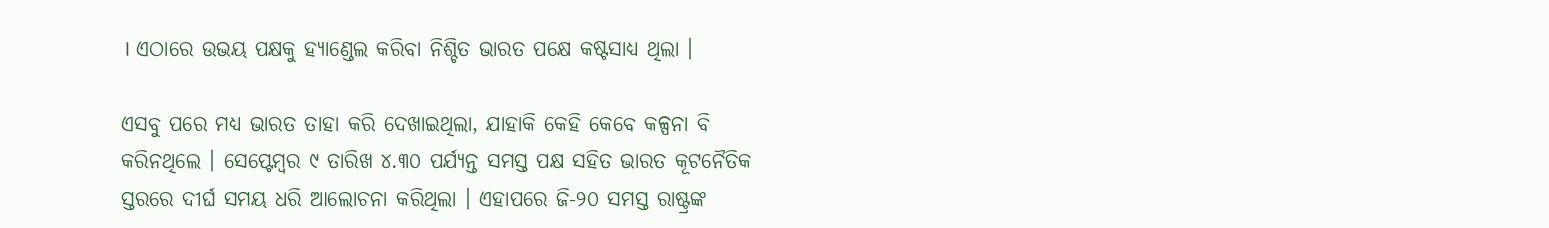। ଏଠାରେ ଉଭୟ ପକ୍ଷକୁ ହ୍ୟାଣ୍ଡେଲ କରିବା ନିଶ୍ଚିତ ଭାରତ ପକ୍ଷେ କଷ୍ଟସାଧ୍ୟ ଥିଲା ।

ଏସବୁ ପରେ ମଧ୍ୟ ଭାରତ ତାହା କରି ଦେଖାଇଥିଲା, ଯାହାକି କେହି କେବେ କଳ୍ପନା ବି କରିନଥିଲେ । ସେପ୍ଟେମ୍ବର ୯ ତାରିଖ ୪.୩୦ ପର୍ଯ୍ୟନ୍ତ ସମସ୍ତ ପକ୍ଷ ସହିତ ଭାରତ କୂଟନୈତିକ ସ୍ତରରେ ଦୀର୍ଘ ସମୟ ଧରି ଆଲୋଚନା କରିଥିଲା । ଏହାପରେ ଜି-୨୦ ସମସ୍ତ ରାଷ୍ଟ୍ରଙ୍କ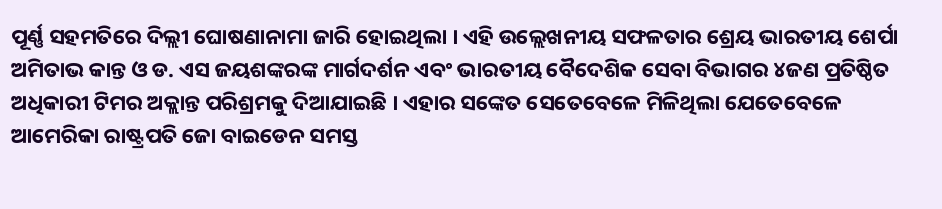ପୂର୍ଣ୍ଣ ସହମତିରେ ଦିଲ୍ଲୀ ଘୋଷଣାନାମା ଜାରି ହୋଇଥିଲା । ଏହି ଉଲ୍ଲେଖନୀୟ ସଫଳତାର ଶ୍ରେୟ ଭାରତୀୟ ଶେର୍ପା ଅମିତାଭ କାନ୍ତ ଓ ଡ. ଏସ ଜୟଶଙ୍କରଙ୍କ ମାର୍ଗଦର୍ଶନ ଏବଂ ଭାରତୀୟ ବୈଦେଶିକ ସେବା ବିଭାଗର ୪ଜଣ ପ୍ରତିଷ୍ଠିତ ଅଧିକାରୀ ଟିମର ଅକ୍ଲାନ୍ତ ପରିଶ୍ରମକୁ ଦିଆଯାଇଛି । ଏହାର ସଙ୍କେତ ସେତେବେଳେ ମିଳିଥିଲା ଯେତେବେଳେ ଆମେରିକା ରାଷ୍ଟ୍ରପତି ଜୋ ବାଇଡେନ ସମସ୍ତ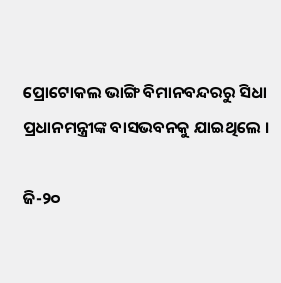ପ୍ରୋଟୋକଲ ଭାଙ୍ଗି ବିମାନବନ୍ଦରରୁ ସିଧା ପ୍ରଧାନମନ୍ତ୍ରୀଙ୍କ ବାସଭବନକୁ ଯାଇଥିଲେ ।

ଜି-୨୦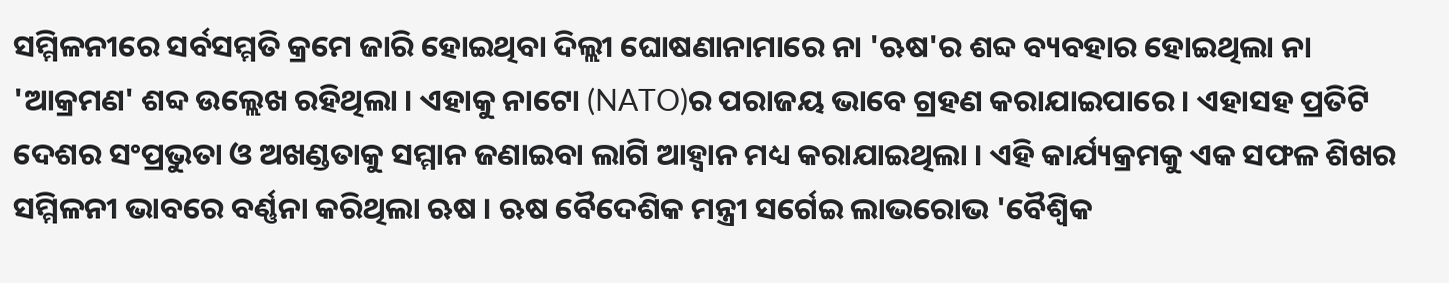ସମ୍ମିଳନୀରେ ସର୍ବସମ୍ମତି କ୍ରମେ ଜାରି ହୋଇଥିବା ଦିଲ୍ଲୀ ଘୋଷଣାନାମାରେ ନା 'ଋଷ'ର ଶବ୍ଦ ବ୍ୟବହାର ହୋଇଥିଲା ନା 'ଆକ୍ରମଣ' ଶବ୍ଦ ଉଲ୍ଲେଖ ରହିଥିଲା । ଏହାକୁ ନାଟୋ (NATO)ର ପରାଜୟ ଭାବେ ଗ୍ରହଣ କରାଯାଇପାରେ । ଏହାସହ ପ୍ରତିଟି ଦେଶର ସଂପ୍ରଭୁତା ଓ ଅଖଣ୍ଡତାକୁ ସମ୍ମାନ ଜଣାଇବା ଲାଗି ଆହ୍ବାନ ମଧ୍ୟ କରାଯାଇଥିଲା । ଏହି କାର୍ଯ୍ୟକ୍ରମକୁ ଏକ ସଫଳ ଶିଖର ସମ୍ମିଳନୀ ଭାବରେ ବର୍ଣ୍ଣନା କରିଥିଲା ଋଷ । ଋଷ ବୈଦେଶିକ ମନ୍ତ୍ରୀ ସର୍ଗେଇ ଲାଭରୋଭ 'ବୈଶ୍ବିକ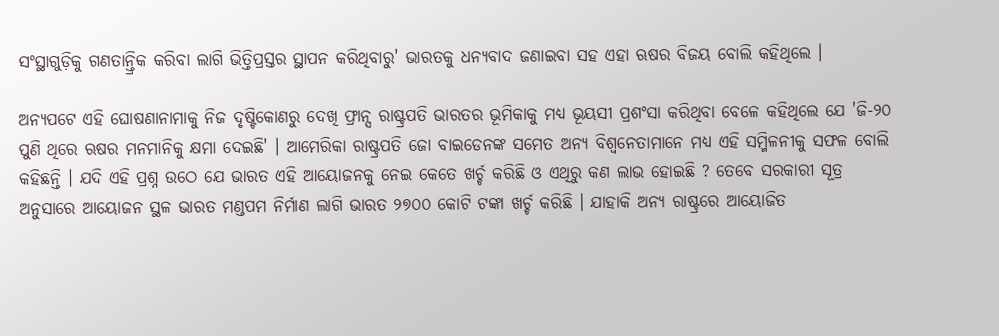ସଂସ୍ଥାଗୁଡ଼ିକୁ ଗଣତାନ୍ତ୍ରିକ କରିବା ଲାଗି ଭିତ୍ତିପ୍ରସ୍ତର ସ୍ଥାପନ କରିଥିବାରୁ' ଭାରତକୁ ଧନ୍ୟବାଦ ଜଣାଇବା ସହ ଏହା ଋଷର ବିଜୟ ବୋଲି କହିଥିଲେ ।

ଅନ୍ୟପଟେ ଏହି ଘୋଷଣାନାମାକୁ ନିଜ ଦୃଷ୍ଟିକୋଣରୁ ଦେଖି ଫ୍ରାନ୍ସ ରାଷ୍ଟ୍ରପତି ଭାରତର ଭୂମିକାକୁ ମଧ୍ୟ ଭୂୟସୀ ପ୍ରଶଂସା କରିଥିବା ବେଳେ କହିଥିଲେ ଯେ 'ଜି-୨୦ ପୁଣି ଥିରେ ଋଷର ମନମାନିକୁ କ୍ଷମା ଦେଇଛି' । ଆମେରିକା ରାଷ୍ଟ୍ରପତି ଜୋ ବାଇଡେନଙ୍କ ସମେତ ଅନ୍ୟ ବିଶ୍ବନେତାମାନେ ମଧ୍ୟ ଏହି ସମ୍ମିଳନୀକୁ ସଫଳ ବୋଲି କହିଛନ୍ତି । ଯଦି ଏହି ପ୍ରଶ୍ନ ଉଠେ ଯେ ଭାରତ ଏହି ଆୟୋଜନକୁ ନେଇ କେତେ ଖର୍ଚ୍ଚ କରିଛି ଓ ଏଥିରୁ କଣ ଲାଭ ହୋଇଛି ? ତେବେ ସରକାରୀ ସୂତ୍ର ଅନୁସାରେ ଆୟୋଜନ ସ୍ଥଳ ଭାରତ ମଣ୍ଡପମ ନିର୍ମାଣ ଲାଗି ଭାରତ ୨୭୦୦ କୋଟି ଟଙ୍କା ଖର୍ଚ୍ଚ କରିଛି । ଯାହାକି ଅନ୍ୟ ରାଷ୍ଟ୍ରରେ ଆୟୋଜିତ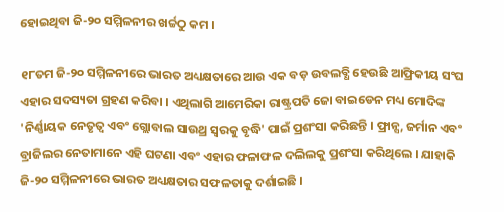ହୋଇଥିବା ଜି-୨୦ ସମ୍ମିଳନୀର ଖର୍ଚ୍ଚଠୁ କମ ।

୧୮ତମ ଜି-୨୦ ସମ୍ମିଳନୀରେ ଭାରତ ଅଧ୍ୟକ୍ଷତାରେ ଆଉ ଏକ ବଡ଼ ଉବଲବ୍ଧି ହେଉଛି ଆଫ୍ରିକୀୟ ସଂଘ ଏହାର ସଦସ୍ୟତା ଗ୍ରହଣ କରିବା । ଏଥିଲାଗି ଆମେରିକା ରାଷ୍ଟ୍ରପତି ଜୋ ବାଇଡେନ ମଧ୍ୟ ମୋଦିଙ୍କ 'ନିର୍ଣ୍ଣାୟକ ନେତୃତ୍ବ ଏବଂ ଗ୍ଲୋବାଲ ସାଉଥ୍ର ସ୍ବରକୁ ବୃଦ୍ଧି' ପାଇଁ ପ୍ରଶଂସା କରିଛନ୍ତି । ଫ୍ରାନ୍ସ, ଜର୍ମାନ ଏବଂ ବ୍ରାଜିଲର ନେତାମାନେ ଏହି ଘଟଣା ଏବଂ ଏହାର ଫଳାଫଳ ଦଲିଲକୁ ପ୍ରଶଂସା କରିଥିଲେ । ଯାହାକି ଜି-୨୦ ସମ୍ମିଳନୀରେ ଭାରତ ଅଧ୍ୟକ୍ଷତାର ସଫଳତାକୁ ଦର୍ଶାଇଛି ।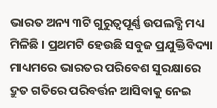ଭାରତ ଅନ୍ୟ ୩ଟି ଗୁରୁତ୍ବପୂର୍ଣ୍ଣ ଉପଲବ୍ଧି ମଧ୍ୟ ମିଳିଛି । ପ୍ରଥମଟି ହେଉଛି ସବୁଜ ପ୍ରଯୁକ୍ତିବିଦ୍ୟା ମାଧ୍ୟମରେ ଭାରତର ପରିବେଶ ସୁରକ୍ଷାରେ ଦ୍ରୁତ ଗତିରେ ପରିବର୍ତ୍ତନ ଆସିବାକୁ ନେଇ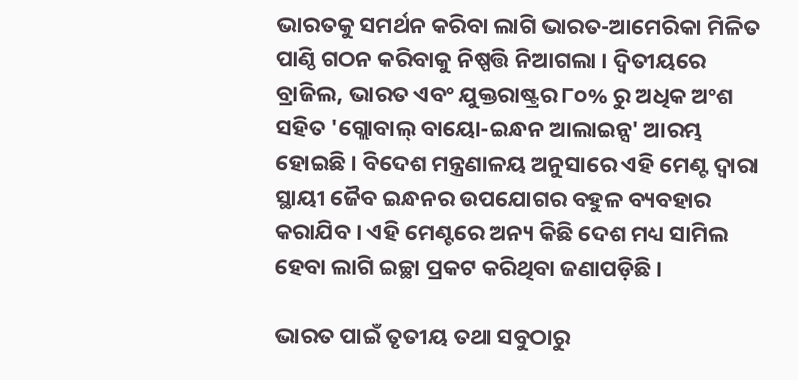ଭାରତକୁ ସମର୍ଥନ କରିବା ଲାଗି ଭାରତ-ଆମେରିକା ମିଳିତ ପାଣ୍ଠି ଗଠନ କରିବାକୁ ନିଷ୍ପତ୍ତି ନିଆଗଲା । ଦ୍ବିତୀୟରେ ବ୍ରାଜିଲ, ଭାରତ ଏବଂ ଯୁକ୍ତରାଷ୍ଟ୍ରର ୮୦% ରୁ ଅଧିକ ଅଂଶ ସହିତ 'ଗ୍ଲୋବାଲ୍ ବାୟୋ-ଇନ୍ଧନ ଆଲାଇନ୍ସ' ଆରମ୍ଭ ହୋଇଛି । ବିଦେଶ ମନ୍ତ୍ରଣାଳୟ ଅନୁସାରେ ଏହି ମେଣ୍ଟ ଦ୍ବାରା ସ୍ଥାୟୀ ଜୈବ ଇନ୍ଧନର ଉପଯୋଗର ବହୁଳ ବ୍ୟବହାର କରାଯିବ । ଏହି ମେଣ୍ଟରେ ଅନ୍ୟ କିଛି ଦେଶ ମଧ୍ୟ ସାମିଲ ହେବା ଲାଗି ଇଚ୍ଛା ପ୍ରକଟ କରିଥିବା ଜଣାପଡ଼ିଛି ।

ଭାରତ ପାଇଁ ତୃତୀୟ ତଥା ସବୁଠାରୁ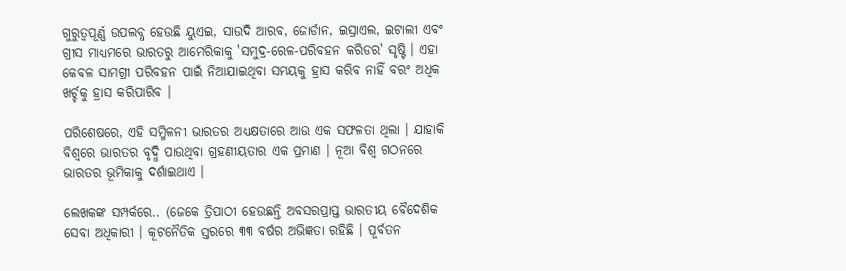ଗୁରୁତ୍ବପୂର୍ଣ୍ଣ ଉପଲବ୍ଧ ହେଉଛି ୟୁଏଇ, ସାଉଦି ଆରବ, ଜୋର୍ଡାନ, ଇସ୍ରାଏଲ, ଇଟାଲୀ ଏବଂ ଗ୍ରୀସ ମାଧ୍ୟମରେ ଭାରତରୁ ଆମେରିକାକୁ 'ସମୁଦ୍ର-ରେଳ-ପରିବହନ କରିଡର' ସୃଷ୍ଟି । ଏହା କେବଳ ସାମଗ୍ରୀ ପରିବହନ ପାଇଁ ନିଆଯାଇଥିବା ସମୟକୁ ହ୍ରାସ କରିବ ନାହିଁ ବରଂ ଅଧିକ ଖର୍ଚ୍ଚକୁ ହ୍ରାସ କରିପାରିବ ।

ପରିଶେଷରେ, ଏହି ସମ୍ମିଳନୀ ଭାରତର ଅଧ୍ୟକ୍ଷତାରେ ଆଉ ଏକ ସଫଳତା ଥିଲା । ଯାହାକି ବିଶ୍ବରେ ଭାରତର ବୃଦ୍ଧି ପାଉଥିବା ଗ୍ରହଣୀୟତାର ଏକ ପ୍ରମାଣ । ନୂଆ ବିଶ୍ବ ଗଠନରେ ଭାରତର ଭୂମିକାକୁ ଦର୍ଶାଇଥାଏ ।

ଲେଖକଙ୍କ ସମ୍ପର୍କରେ.. (ଜେକେ ତ୍ରିପାଠୀ ହେଉଛନ୍ତି ଅବସରପ୍ରାପ୍ତ ଭାରତୀୟ ବୈଦେଶିକ ସେବା ଅଧିକାରୀ । କୂଟନୈତିକ ସ୍ତରରେ ୩୩ ବର୍ଷର ଅଭିଜ୍ଞତା ରହିଛି । ପୂର୍ବତନ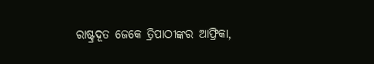ରାଷ୍ଟ୍ରଦୂତ ଜେକେ ତ୍ରିପାଠୀଙ୍କର ଆଫ୍ରିକା,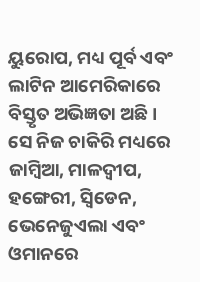ୟୁରୋପ, ମଧ୍ୟ ପୂର୍ବ ଏବଂ ଲାଟିନ ଆମେରିକାରେ ବିସ୍ତୃତ ଅଭିଜ୍ଞତା ଅଛି । ସେ ନିଜ ଚାକିରି ମଧ୍ୟରେ ଜାମ୍ବିଆ, ମାଳଦ୍ବୀପ, ହଙ୍ଗେରୀ, ସ୍ବିଡେନ, ଭେନେଜୁଏଲା ଏବଂ ଓମାନରେ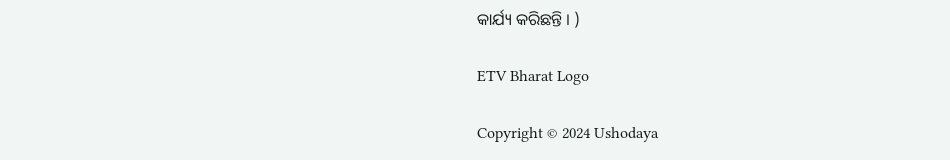କାର୍ଯ୍ୟ କରିଛନ୍ତି । )

ETV Bharat Logo

Copyright © 2024 Ushodaya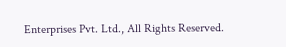Enterprises Pvt. Ltd., All Rights Reserved.